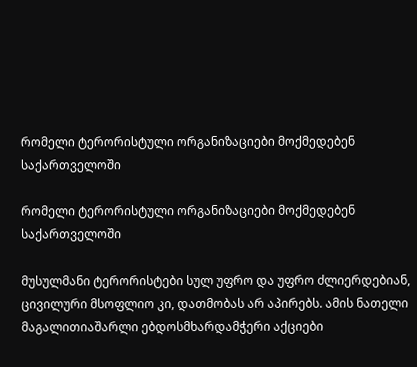რომელი ტერორისტული ორგანიზაციები მოქმედებენ საქართველოში

რომელი ტერორისტული ორგანიზაციები მოქმედებენ საქართველოში

მუსულმანი ტერორისტები სულ უფრო და უფრო ძლიერდებიან, ცივილური მსოფლიო კი, დათმობას არ აპირებს. ამის ნათელი მაგალითიაშარლი ებდოსმხარდამჭერი აქციები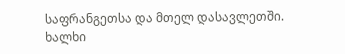საფრანგეთსა და მთელ დასავლეთში. ხალხი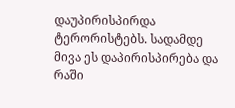დაუპირისპირდა ტერორისტებს. სადამდე მივა ეს დაპირისპირება და რაში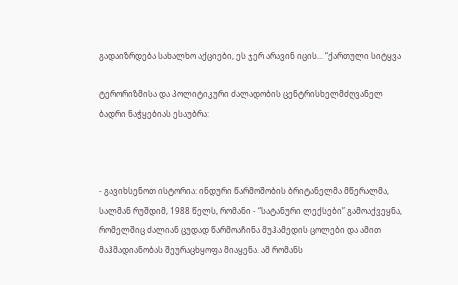გადაიზრდება სახალხო აქციები, ეს ჯერ არავინ იცის... “ქართული სიტყვა

ტერორიზმისა და პოლიტიკური ძალადობის ცენტრისხელმძღვანელ ბადრი ნაჭყებიას ესაუბრა:



- გავიხსენოთ ისტორია: ინდური წარმოშობის ბრიტანელმა მწერალმა, სალმან რუშდიმ, 1988 წელს, რომანი - “სატანური ლექსები” გამოაქვეყნა, რომელშიც ძალიან ცუდად წარმოაჩინა მუჰამედის ცოლები და ამით მაჰმადიანობას შეურაცხყოფა მიაყენა. ამ რომანს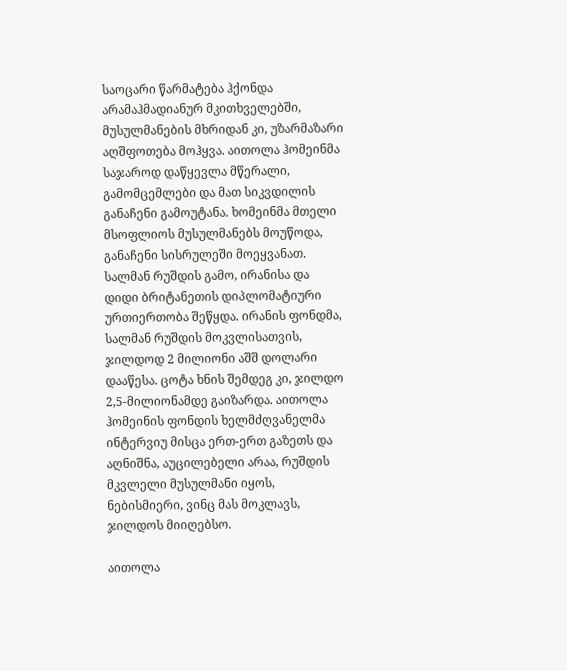საოცარი წარმატება ჰქონდა არამაჰმადიანურ მკითხველებში, მუსულმანების მხრიდან კი, უზარმაზარი აღშფოთება მოჰყვა. აითოლა ჰომეინმა საჯაროდ დაწყევლა მწერალი, გამომცემლები და მათ სიკვდილის განაჩენი გამოუტანა. ხომეინმა მთელი მსოფლიოს მუსულმანებს მოუწოდა, განაჩენი სისრულეში მოეყვანათ. სალმან რუშდის გამო, ირანისა და დიდი ბრიტანეთის დიპლომატიური ურთიერთობა შეწყდა. ირანის ფონდმა, სალმან რუშდის მოკვლისათვის, ჯილდოდ 2 მილიონი აშშ დოლარი დააწესა. ცოტა ხნის შემდეგ კი, ჯილდო 2,5-მილიონამდე გაიზარდა. აითოლა ჰომეინის ფონდის ხელმძღვანელმა ინტერვიუ მისცა ერთ-ერთ გაზეთს და აღნიშნა, აუცილებელი არაა, რუშდის მკვლელი მუსულმანი იყოს, ნებისმიერი, ვინც მას მოკლავს, ჯილდოს მიიღებსო.

აითოლა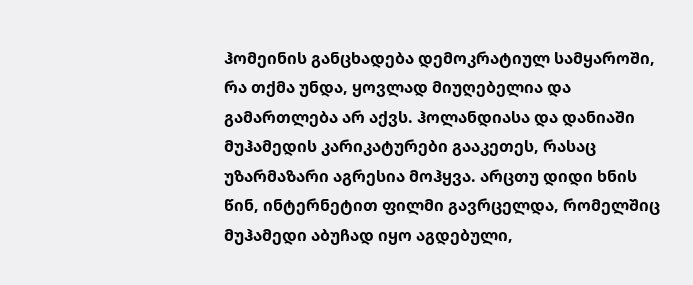ჰომეინის განცხადება დემოკრატიულ სამყაროში, რა თქმა უნდა, ყოვლად მიუღებელია და გამართლება არ აქვს. ჰოლანდიასა და დანიაში მუჰამედის კარიკატურები გააკეთეს, რასაც უზარმაზარი აგრესია მოჰყვა. არცთუ დიდი ხნის წინ, ინტერნეტით ფილმი გავრცელდა, რომელშიც მუჰამედი აბუჩად იყო აგდებული,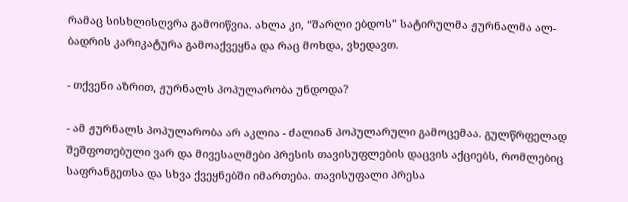რამაც სისხლისღვრა გამოიწვია. ახლა კი, “შარლი ებდოს” სატირულმა ჟურნალმა ალ-ბადრის კარიკატურა გამოაქვეყნა და რაც მოხდა, ვხედავთ.

- თქვენი აზრით, ჟურნალს პოპულარობა უნდოდა?

- ამ ჟურნალს პოპულარობა არ აკლია - ძალიან პოპულარული გამოცემაა. გულწრფელად შეშფოთებული ვარ და მივესალმები პრესის თავისუფლების დაცვის აქციებს, რომლებიც საფრანგეთსა და სხვა ქვეყნებში იმართება. თავისუფალი პრესა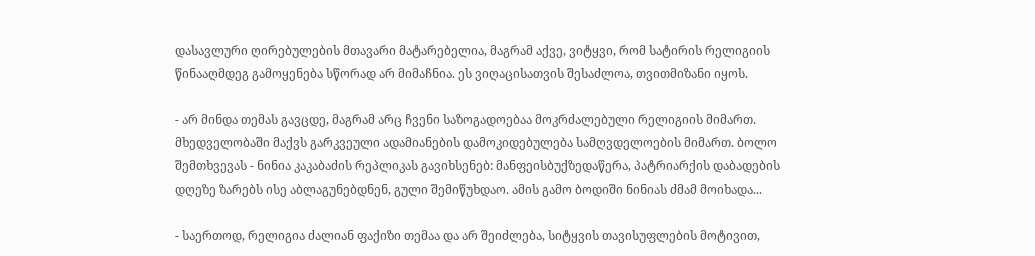დასავლური ღირებულების მთავარი მატარებელია, მაგრამ აქვე, ვიტყვი, რომ სატირის რელიგიის წინააღმდეგ გამოყენება სწორად არ მიმაჩნია. ეს ვიღაცისათვის შესაძლოა, თვითმიზანი იყოს.

- არ მინდა თემას გავცდე, მაგრამ არც ჩვენი საზოგადოებაა მოკრძალებული რელიგიის მიმართ. მხედველობაში მაქვს გარკვეული ადამიანების დამოკიდებულება სამღვდელოების მიმართ. ბოლო შემთხვევას - ნინია კაკაბაძის რეპლიკას გავიხსენებ: მანფეისბუქზედაწერა, პატრიარქის დაბადების დღეზე ზარებს ისე აბლაგუნებდნენ, გული შემიწუხდაო. ამის გამო ბოდიში ნინიას ძმამ მოიხადა...

- საერთოდ, რელიგია ძალიან ფაქიზი თემაა და არ შეიძლება, სიტყვის თავისუფლების მოტივით,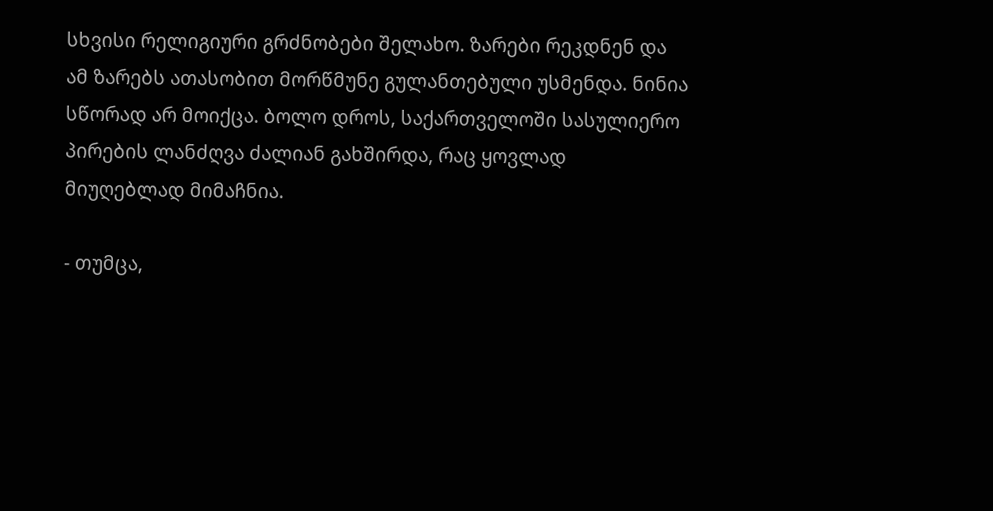სხვისი რელიგიური გრძნობები შელახო. ზარები რეკდნენ და ამ ზარებს ათასობით მორწმუნე გულანთებული უსმენდა. ნინია სწორად არ მოიქცა. ბოლო დროს, საქართველოში სასულიერო პირების ლანძღვა ძალიან გახშირდა, რაც ყოვლად მიუღებლად მიმაჩნია.

- თუმცა,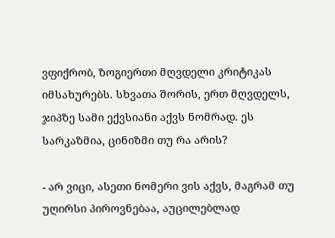ვფიქრობ, ზოგიერთი მღვდელი კრიტიკას იმსახურებს. სხვათა შორის, ერთ მღვდელს, ჯიპზე სამი ექვსიანი აქვს ნომრად. ეს სარკაზმია, ცინიზმი თუ რა არის?

- არ ვიცი, ასეთი ნომერი ვის აქვს, მაგრამ თუ უღირსი პიროვნებაა, აუცილებლად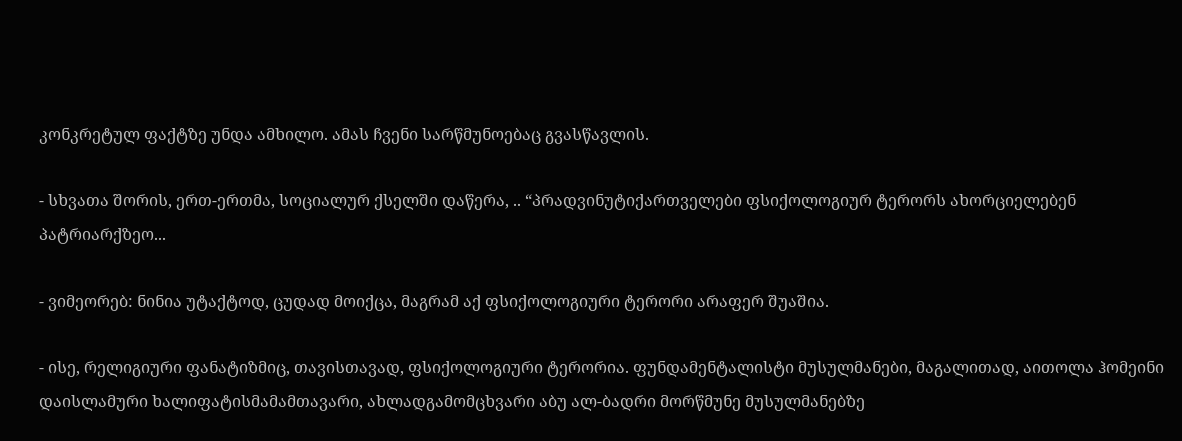კონკრეტულ ფაქტზე უნდა ამხილო. ამას ჩვენი სარწმუნოებაც გვასწავლის.

- სხვათა შორის, ერთ-ერთმა, სოციალურ ქსელში დაწერა, .. “პრადვინუტიქართველები ფსიქოლოგიურ ტერორს ახორციელებენ პატრიარქზეო...

- ვიმეორებ: ნინია უტაქტოდ, ცუდად მოიქცა, მაგრამ აქ ფსიქოლოგიური ტერორი არაფერ შუაშია.

- ისე, რელიგიური ფანატიზმიც, თავისთავად, ფსიქოლოგიური ტერორია. ფუნდამენტალისტი მუსულმანები, მაგალითად, აითოლა ჰომეინი დაისლამური ხალიფატისმამამთავარი, ახლადგამომცხვარი აბუ ალ-ბადრი მორწმუნე მუსულმანებზე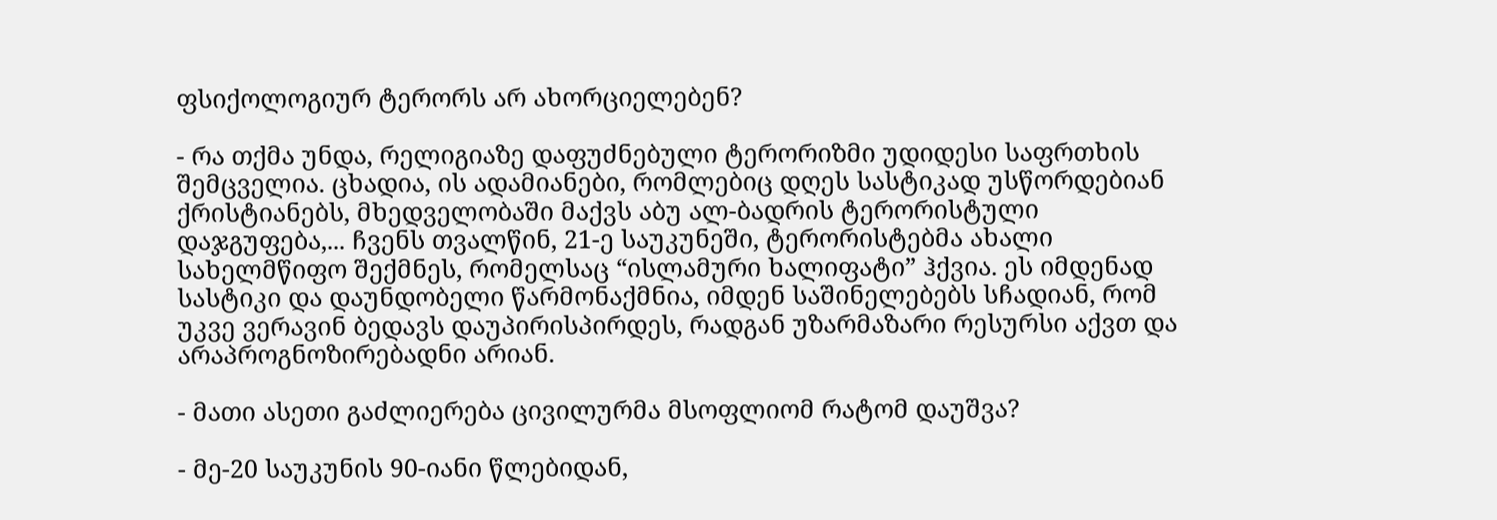ფსიქოლოგიურ ტერორს არ ახორციელებენ?

- რა თქმა უნდა, რელიგიაზე დაფუძნებული ტერორიზმი უდიდესი საფრთხის შემცველია. ცხადია, ის ადამიანები, რომლებიც დღეს სასტიკად უსწორდებიან ქრისტიანებს, მხედველობაში მაქვს აბუ ალ-ბადრის ტერორისტული დაჯგუფება,... ჩვენს თვალწინ, 21-ე საუკუნეში, ტერორისტებმა ახალი სახელმწიფო შექმნეს, რომელსაც “ისლამური ხალიფატი” ჰქვია. ეს იმდენად სასტიკი და დაუნდობელი წარმონაქმნია, იმდენ საშინელებებს სჩადიან, რომ უკვე ვერავინ ბედავს დაუპირისპირდეს, რადგან უზარმაზარი რესურსი აქვთ და არაპროგნოზირებადნი არიან.

- მათი ასეთი გაძლიერება ცივილურმა მსოფლიომ რატომ დაუშვა?

- მე-20 საუკუნის 90-იანი წლებიდან,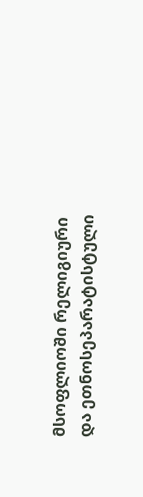მსოფლიოში რელიგიური და ეთნოსეპარატისტული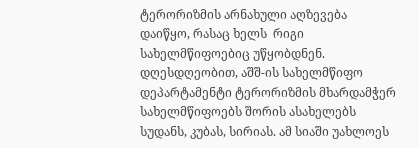ტერორიზმის არნახული აღზევება დაიწყო, რასაც ხელს  რიგი სახელმწიფოებიც უწყობდნენ. დღესდღეობით, აშშ-ის სახელმწიფო დეპარტამენტი ტერორიზმის მხარდამჭერ სახელმწიფოებს შორის ასახელებს სუდანს, კუბას, სირიას. ამ სიაში უახლოეს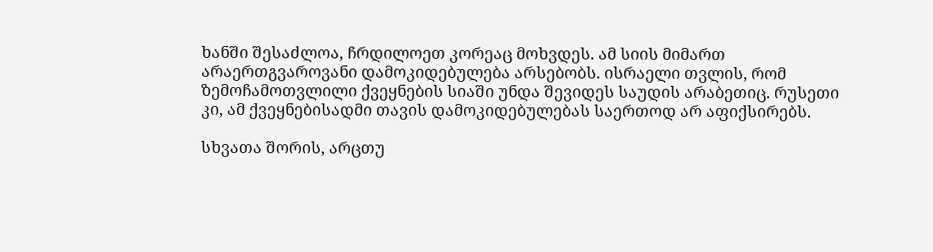ხანში შესაძლოა, ჩრდილოეთ კორეაც მოხვდეს. ამ სიის მიმართ არაერთგვაროვანი დამოკიდებულება არსებობს. ისრაელი თვლის, რომ ზემოჩამოთვლილი ქვეყნების სიაში უნდა შევიდეს საუდის არაბეთიც. რუსეთი კი, ამ ქვეყნებისადმი თავის დამოკიდებულებას საერთოდ არ აფიქსირებს.

სხვათა შორის, არცთუ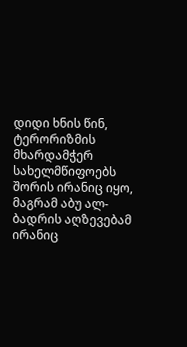დიდი ხნის წინ, ტერორიზმის მხარდამჭერ სახელმწიფოებს შორის ირანიც იყო, მაგრამ აბუ ალ-ბადრის აღზევებამ ირანიც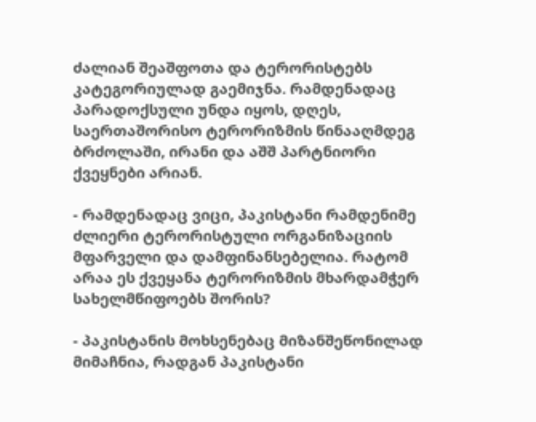ძალიან შეაშფოთა და ტერორისტებს კატეგორიულად გაემიჯნა. რამდენადაც პარადოქსული უნდა იყოს, დღეს, საერთაშორისო ტერორიზმის წინააღმდეგ ბრძოლაში, ირანი და აშშ პარტნიორი ქვეყნები არიან.

- რამდენადაც ვიცი, პაკისტანი რამდენიმე ძლიერი ტერორისტული ორგანიზაციის მფარველი და დამფინანსებელია. რატომ არაა ეს ქვეყანა ტერორიზმის მხარდამჭერ სახელმწიფოებს შორის?

- პაკისტანის მოხსენებაც მიზანშეწონილად მიმაჩნია, რადგან პაკისტანი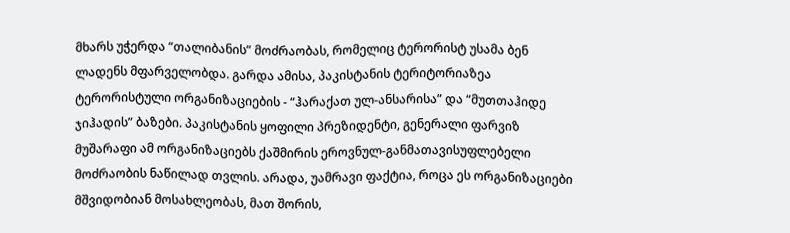მხარს უჭერდა “თალიბანის” მოძრაობას, რომელიც ტერორისტ უსამა ბენ ლადენს მფარველობდა. გარდა ამისა, პაკისტანის ტერიტორიაზეა ტერორისტული ორგანიზაციების - “ჰარაქათ ულ-ანსარისა” და “მუთთაჰიდე ჯიჰადის” ბაზები. პაკისტანის ყოფილი პრეზიდენტი, გენერალი ფარვიზ მუშარაფი ამ ორგანიზაციებს ქაშმირის ეროვნულ-განმათავისუფლებელი მოძრაობის ნაწილად თვლის. არადა, უამრავი ფაქტია, როცა ეს ორგანიზაციები მშვიდობიან მოსახლეობას, მათ შორის,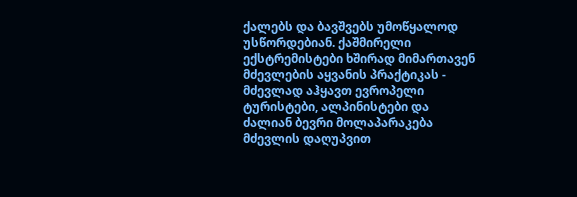ქალებს და ბავშვებს უმოწყალოდ უსწორდებიან. ქაშმირელი ექსტრემისტები ხშირად მიმართავენ მძევლების აყვანის პრაქტიკას - მძევლად აჰყავთ ევროპელი ტურისტები, ალპინისტები და ძალიან ბევრი მოლაპარაკება მძევლის დაღუპვით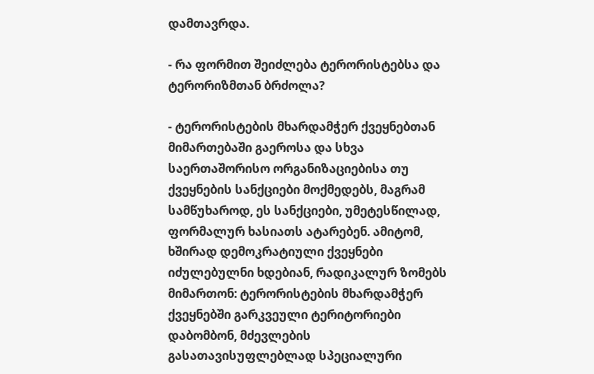დამთავრდა.

- რა ფორმით შეიძლება ტერორისტებსა და ტერორიზმთან ბრძოლა?

- ტერორისტების მხარდამჭერ ქვეყნებთან მიმართებაში გაეროსა და სხვა საერთაშორისო ორგანიზაციებისა თუ ქვეყნების სანქციები მოქმედებს, მაგრამ სამწუხაროდ, ეს სანქციები, უმეტესწილად, ფორმალურ ხასიათს ატარებენ. ამიტომ, ხშირად დემოკრატიული ქვეყნები იძულებულნი ხდებიან, რადიკალურ ზომებს მიმართონ: ტერორისტების მხარდამჭერ ქვეყნებში გარკვეული ტერიტორიები დაბომბონ, მძევლების გასათავისუფლებლად სპეციალური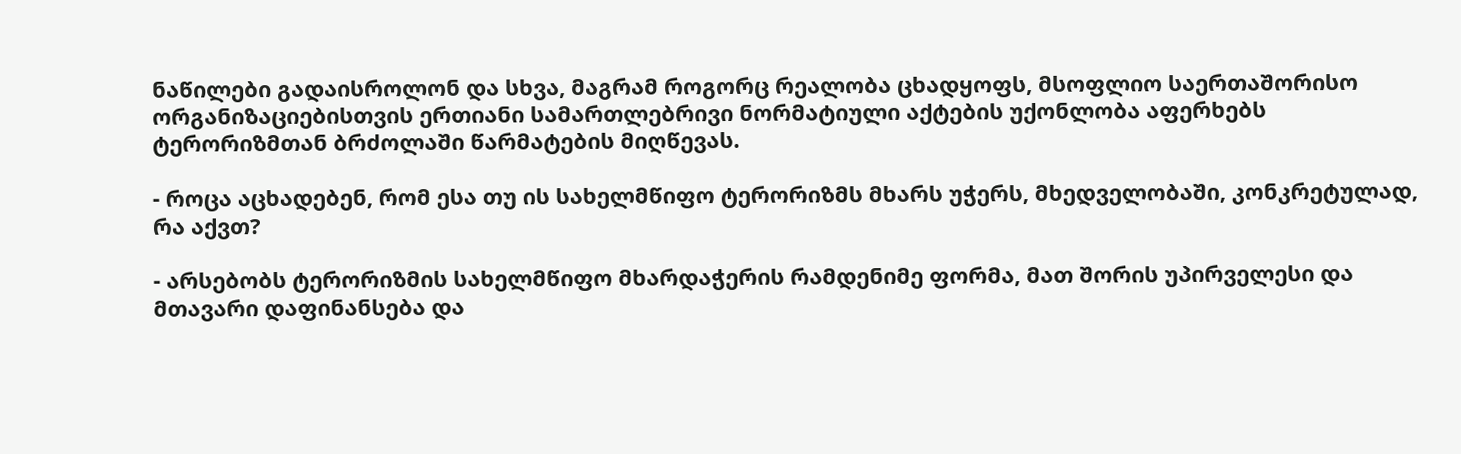ნაწილები გადაისროლონ და სხვა, მაგრამ როგორც რეალობა ცხადყოფს, მსოფლიო საერთაშორისო ორგანიზაციებისთვის ერთიანი სამართლებრივი ნორმატიული აქტების უქონლობა აფერხებს ტერორიზმთან ბრძოლაში წარმატების მიღწევას.

- როცა აცხადებენ, რომ ესა თუ ის სახელმწიფო ტერორიზმს მხარს უჭერს, მხედველობაში, კონკრეტულად, რა აქვთ?

- არსებობს ტერორიზმის სახელმწიფო მხარდაჭერის რამდენიმე ფორმა, მათ შორის უპირველესი და მთავარი დაფინანსება და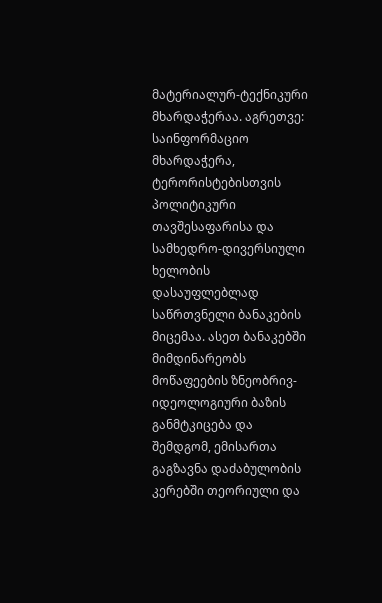მატერიალურ-ტექნიკური მხარდაჭერაა. აგრეთვე: საინფორმაციო მხარდაჭერა, ტერორისტებისთვის პოლიტიკური თავშესაფარისა და სამხედრო-დივერსიული ხელობის დასაუფლებლად საწრთვნელი ბანაკების მიცემაა. ასეთ ბანაკებში მიმდინარეობს მოწაფეების ზნეობრივ-იდეოლოგიური ბაზის განმტკიცება და შემდგომ, ემისართა გაგზავნა დაძაბულობის კერებში თეორიული და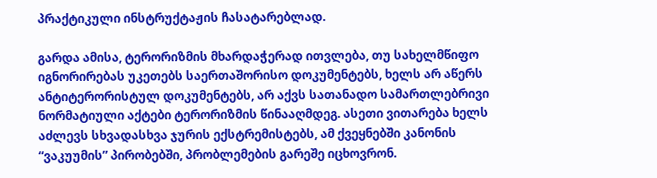პრაქტიკული ინსტრუქტაჟის ჩასატარებლად.

გარდა ამისა, ტერორიზმის მხარდაჭერად ითვლება, თუ სახელმწიფო იგნორირებას უკეთებს საერთაშორისო დოკუმენტებს, ხელს არ აწერს ანტიტერორისტულ დოკუმენტებს, არ აქვს სათანადო სამართლებრივი ნორმატიული აქტები ტერორიზმის წინააღმდეგ. ასეთი ვითარება ხელს აძლევს სხვადასხვა ჯურის ექსტრემისტებს, ამ ქვეყნებში კანონის “ვაკუუმის” პირობებში, პრობლემების გარეშე იცხოვრონ.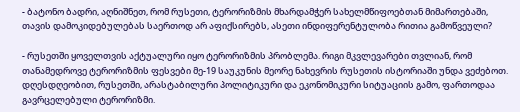- ბატონო ბადრი, აღნიშნეთ, რომ რუსეთი, ტერორიზმის მხარდამჭერ სახელმწიფოებთან მიმართებაში, თავის დამოკიდებულებას საერთოდ არ აფიქსირებს, ასეთი ინდიფერენტულობა რითია გამოწვეული?

- რუსეთში ყოველთვის აქტუალური იყო ტერორიზმის პრობლემა. რიგი მკვლევარები თვლიან, რომ თანამედროვე ტერორიზმის ფესვები მე-19 საუკუნის მეორე ნახევრის რუსეთის ისტორიაში უნდა ვეძებოთ. დღესდღეობით, რუსეთში, არასტაბილური პოლიტიკური და ეკონომიკური სიტუაციის გამო, ფართოდაა გავრცელებული ტერორიზმი.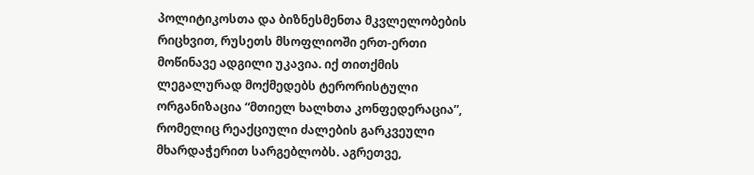პოლიტიკოსთა და ბიზნესმენთა მკვლელობების რიცხვით, რუსეთს მსოფლიოში ერთ-ერთი მოწინავე ადგილი უკავია. იქ თითქმის ლეგალურად მოქმედებს ტერორისტული ორგანიზაცია “მთიელ ხალხთა კონფედერაცია”, რომელიც რეაქციული ძალების გარკვეული მხარდაჭერით სარგებლობს. აგრეთვე,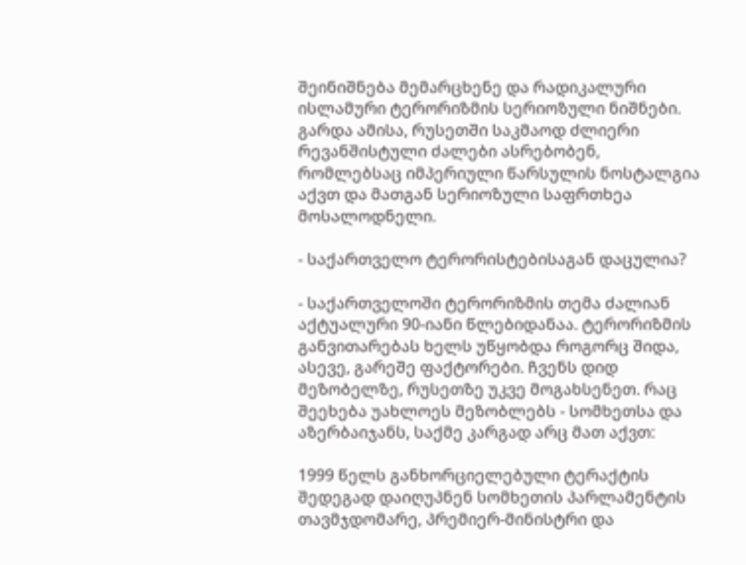შეინიშნება მემარცხენე და რადიკალური ისლამური ტერორიზმის სერიოზული ნიშნები. გარდა ამისა, რუსეთში საკმაოდ ძლიერი რევანშისტული ძალები ასრებობენ, რომლებსაც იმპერიული წარსულის ნოსტალგია აქვთ და მათგან სერიოზული საფრთხეა მოსალოდნელი.

- საქართველო ტერორისტებისაგან დაცულია?

- საქართველოში ტერორიზმის თემა ძალიან აქტუალური 90-იანი წლებიდანაა. ტერორიზმის განვითარებას ხელს უწყობდა როგორც შიდა, ასევე, გარეშე ფაქტორები. ჩვენს დიდ მეზობელზე, რუსეთზე უკვე მოგახსენეთ. რაც შეეხება უახლოეს მეზობლებს - სომხეთსა და აზერბაიჯანს, საქმე კარგად არც მათ აქვთ:

1999 წელს განხორციელებული ტერაქტის შედეგად დაიღუპნენ სომხეთის პარლამენტის თავმჯდომარე, პრემიერ-მინისტრი და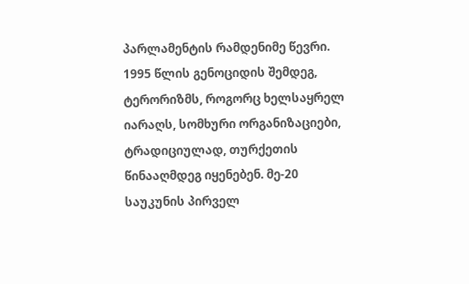პარლამენტის რამდენიმე წევრი. 1995 წლის გენოციდის შემდეგ, ტერორიზმს, როგორც ხელსაყრელ იარაღს, სომხური ორგანიზაციები, ტრადიციულად, თურქეთის წინააღმდეგ იყენებენ. მე-20 საუკუნის პირველ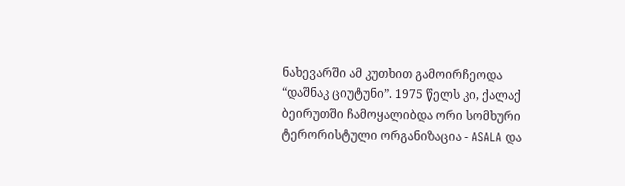ნახევარში ამ კუთხით გამოირჩეოდა “დაშნაკ ციუტუნი”. 1975 წელს კი, ქალაქ ბეირუთში ჩამოყალიბდა ორი სომხური ტერორისტული ორგანიზაცია - ASALA და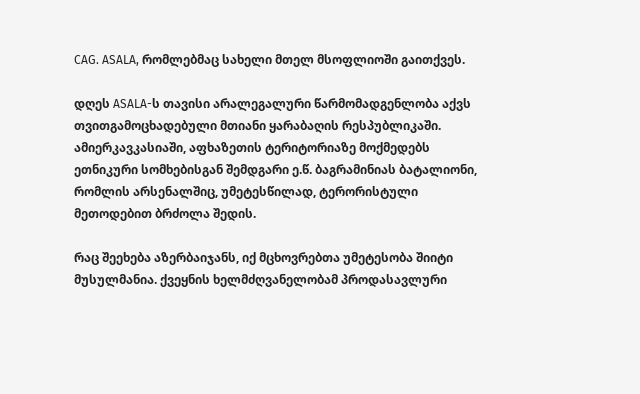CAG. ASALA, რომლებმაც სახელი მთელ მსოფლიოში გაითქვეს.

დღეს ASALA-ს თავისი არალეგალური წარმომადგენლობა აქვს თვითგამოცხადებული მთიანი ყარაბაღის რესპუბლიკაში. ამიერკავკასიაში, აფხაზეთის ტერიტორიაზე მოქმედებს ეთნიკური სომხებისგან შემდგარი ე.წ. ბაგრამინიას ბატალიონი, რომლის არსენალშიც, უმეტესწილად, ტერორისტული მეთოდებით ბრძოლა შედის.

რაც შეეხება აზერბაიჯანს, იქ მცხოვრებთა უმეტესობა შიიტი მუსულმანია. ქვეყნის ხელმძღვანელობამ პროდასავლური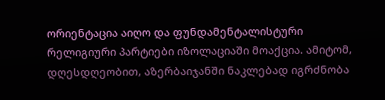ორიენტაცია აიღო და ფუნდამენტალისტური რელიგიური პარტიები იზოლაციაში მოაქცია. ამიტომ, დღესდღეობით, აზერბაიჯანში ნაკლებად იგრძნობა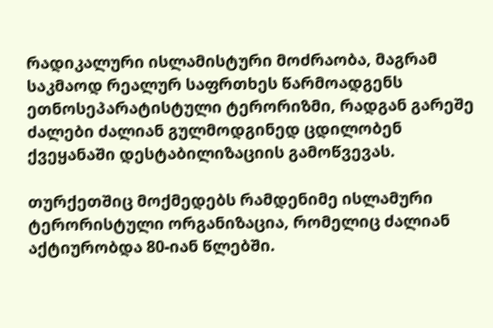რადიკალური ისლამისტური მოძრაობა, მაგრამ საკმაოდ რეალურ საფრთხეს წარმოადგენს ეთნოსეპარატისტული ტერორიზმი, რადგან გარეშე ძალები ძალიან გულმოდგინედ ცდილობენ ქვეყანაში დესტაბილიზაციის გამოწვევას.

თურქეთშიც მოქმედებს რამდენიმე ისლამური ტერორისტული ორგანიზაცია, რომელიც ძალიან აქტიურობდა 80-იან წლებში.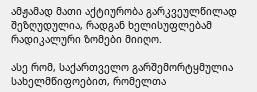ამჟამად მათი აქტიურობა გარკვეულწილად შეზღუდულია, რადგან ხელისუფლებამ რადიკალური ზომები მიიღო.

ასე რომ, საქართველო გარშემორტყმულია სახელმწიფოებით, რომელთა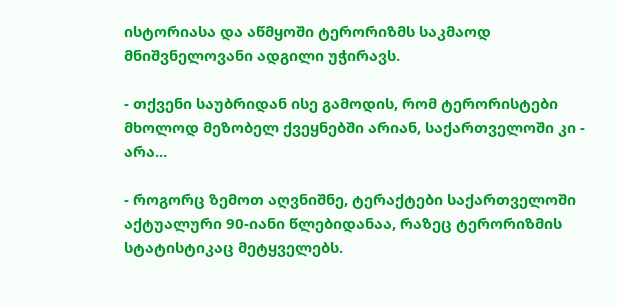ისტორიასა და აწმყოში ტერორიზმს საკმაოდ მნიშვნელოვანი ადგილი უჭირავს.

- თქვენი საუბრიდან ისე გამოდის, რომ ტერორისტები მხოლოდ მეზობელ ქვეყნებში არიან, საქართველოში კი - არა...

- როგორც ზემოთ აღვნიშნე, ტერაქტები საქართველოში აქტუალური 90-იანი წლებიდანაა, რაზეც ტერორიზმის სტატისტიკაც მეტყველებს.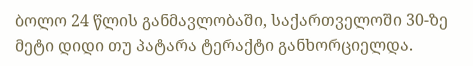ბოლო 24 წლის განმავლობაში, საქართველოში 30-ზე მეტი დიდი თუ პატარა ტერაქტი განხორციელდა.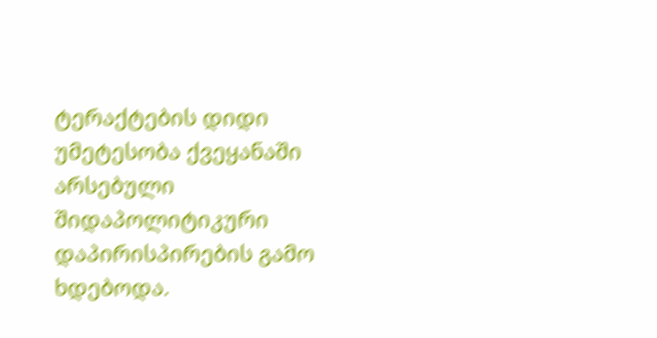ტერაქტების დიდი უმეტესობა ქვეყანაში არსებული შიდაპოლიტიკური დაპირისპირების გამო ხდებოდა.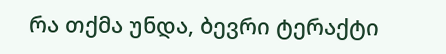რა თქმა უნდა, ბევრი ტერაქტი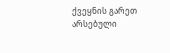ქვეყნის გარეთ არსებული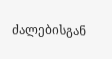ძალებისგან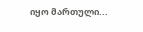იყო მართული...